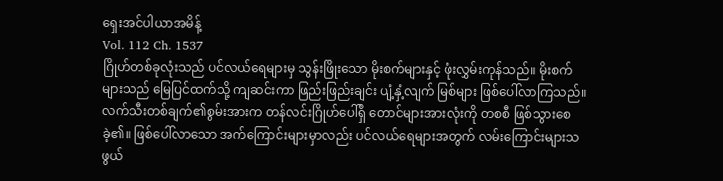ရှေးအင်ပါယာအမိန့်
Vol. 112 Ch. 1537
ဂြိုဟ်တစ်ခုလုံးသည် ပင်လယ်ရေများမှ သွန်းဖြိုးသော မိုးစက်များနှင့် ဖုံးလွှမ်းကုန်သည်။ မိုးစက်များသည် မြေပြင်ထက်သို့ ကျဆင်းကာ ဖြည်းဖြည်းချင်း ပျံ့နှံ့လျက် မြစ်များ ဖြစ်ပေါ်လာကြသည်။
လက်သီးတစ်ချက်၏စွမ်းအားက တန်လင်းဂြိုဟ်ပေါ်ရှိ တောင်များအားလုံးကို တစစီ ဖြစ်သွားစေခဲ့၏။ ဖြစ်ပေါ်လာသော အက်ကြောင်းများမှာလည်း ပင်လယ်ရေများအတွက် လမ်းကြောင်းများသဖွယ်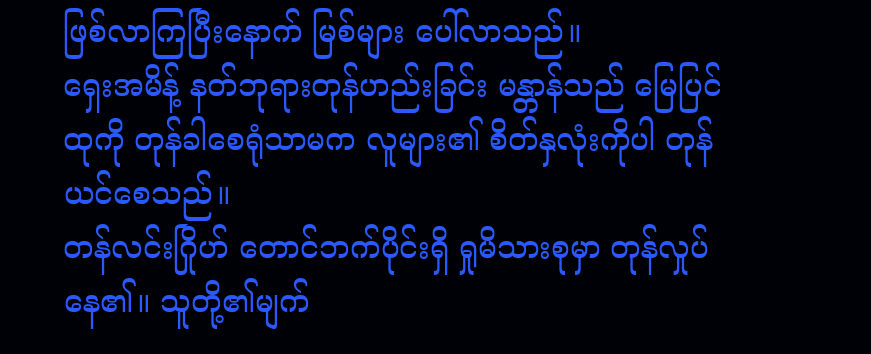ဖြစ်လာကြပြီးနောက် မြစ်များ ပေါ်လာသည်။
ရှေးအမိန့် နတ်ဘုရားတုန်ဟည်းခြင်း မန္တာန်သည် မြေပြင်ထုကို တုန်ခါစေရုံသာမက လူများ၏ စိတ်နှလုံးကိုပါ တုန်ယင်စေသည်။
တန်လင်းဂြိုဟ် တောင်ဘက်ပိုင်းရှိ ရှုမိသားစုမှာ တုန်လှုပ်နေ၏။ သူတို့၏မျက်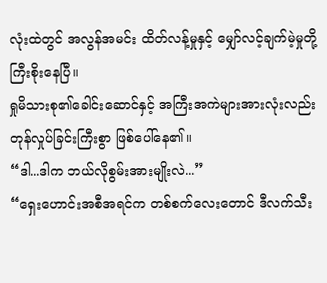လုံးထဲတွင် အလွန်အမင်း ထိတ်လန့်မှုနှင့် မျှော်လင့်ချက်မဲ့မှုတို့ ကြီးစိုးနေပြီ။
ရှုမိသားစု၏ခေါင်းဆောင်နှင့် အကြီးအကဲများအားလုံးလည်း တုန်လှုပ်ခြင်းကြီးစွာ ဖြစ်ပေါ်နေ၏။
“ဒါ...ဒါက ဘယ်လိုစွမ်းအားမျိုးလဲ...”
“ရှေးဟောင်းအစီအရင်က တစ်စက်လေးတောင် ဒီလက်သီး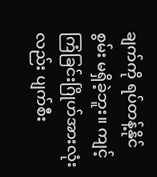ချက်ကို ရပ်တန့်နိုင်စွမ်း မရှိခဲ့ဘူး။ ကျင့်ကြံခြင်းဂြိုဟ်အားလုံးလည်း ပျက်စီး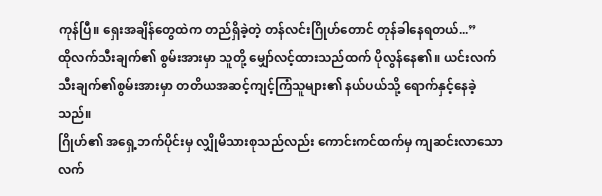ကုန်ပြီ။ ရှေးအချိန်တွေထဲက တည်ရှိခဲ့တဲ့ တန်လင်းဂြိုဟ်တောင် တုန်ခါနေရတယ်...”
ထိုလက်သီးချက်၏ စွမ်းအားမှာ သူတို့ မျှော်လင့်ထားသည်ထက် ပိုလွန်နေ၏။ ယင်းလက်သီးချက်၏စွမ်းအားမှာ တတိယအဆင့်ကျင့်ကြံသူများ၏ နယ်ပယ်သို့ ရောက်နှင့်နေခဲ့သည်။
ဂြိုဟ်၏ အရှေ့ဘက်ပိုင်းမှ လျှိုမိသားစုသည်လည်း ကောင်းကင်ထက်မှ ကျဆင်းလာသော လက်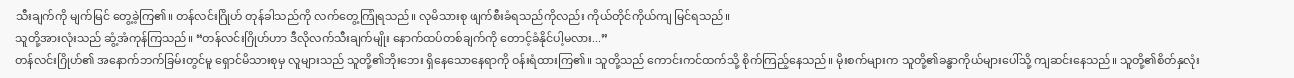သီးချက်ကို မျက်မြင် တွေ့ခဲ့ကြ၏။ တန်လင်းဂြိုဟ် တုန်ခါသည်ကို လက်တွေ့ကြုံရသည်။ လုမိသားစု ဖျက်စီးခံရသည်ကိုလည်း ကိုယ်တိုင်ကိုယ်ကျ မြင်ရသည်။
သူတို့အားလုံးသည် ဆွံ့အံကုန်ကြသည်။ “တန်လင်းဂြိုဟ်ဟာ ဒီလိုလက်သီးချက်မျိုး နောက်ထပ်တစ်ချက်ကို တောင့်ခံနိုင်ပါ့မလား...”
တန်လင်းဂြိုဟ်၏ အနောက်ဘက်ခြမ်းတွင်မူ ရှောင်မိသားစုမှ လူများသည် သူတို့၏ဘိုးဘေး ရှိနေသောနေရာကို ဝန်းရံထားကြ၏။ သူတို့သည် ကောင်းကင်ထက်သို့ စိုက်ကြည့်နေသည်။ မိုးစက်များက သူတို့၏ခန္ဓာကိုယ်များပေါ်သို့ ကျဆင်းနေသည်။ သူတို့၏စိတ်နှလုံး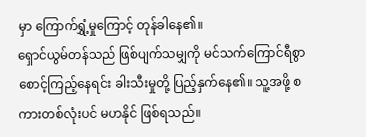မှာ ကြောက်ရွှံ့မှုကြောင့် တုန်ခါနေ၏။
ရှောင်ယွမ်တန်သည် ဖြစ်ပျက်သမျှကို မင်သက်ကြောင်ရီစွာ စောင့်ကြည့်နေရင်း ခါးသီးမှုတို့ ပြည့်နှက်နေ၏။ သူ့အဖို့ စကားတစ်လုံးပင် မဟနိုင် ဖြစ်ရသည်။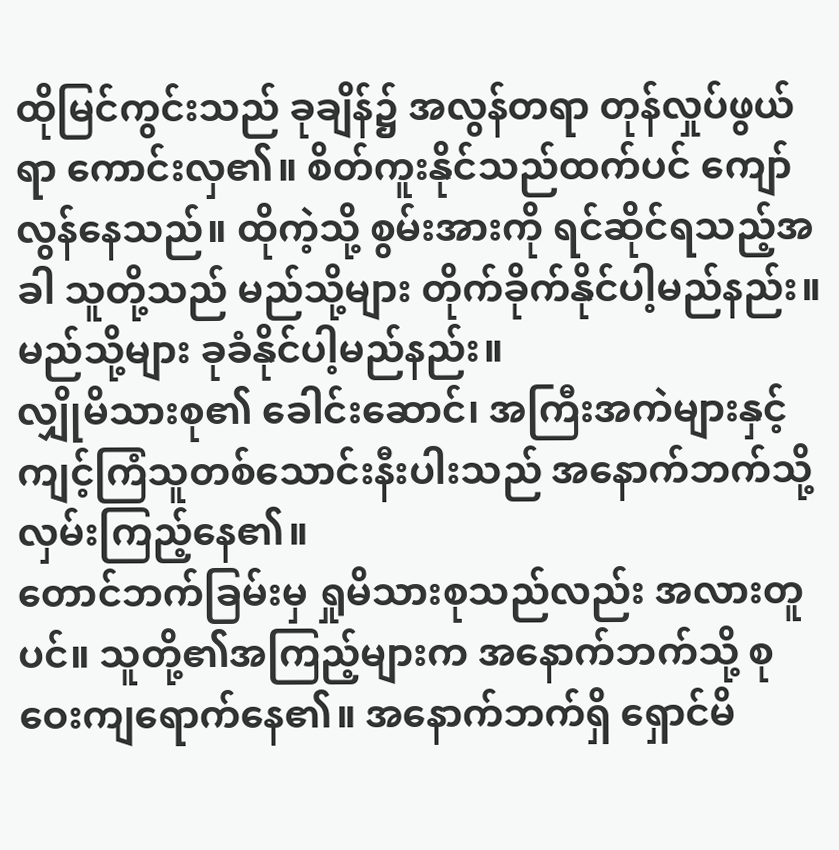ထိုမြင်ကွင်းသည် ခုချိန်၌ အလွန်တရာ တုန်လှုပ်ဖွယ်ရာ ကောင်းလှ၏။ စိတ်ကူးနိုင်သည်ထက်ပင် ကျော်လွန်နေသည်။ ထိုကဲ့သို့ စွမ်းအားကို ရင်ဆိုင်ရသည့်အခါ သူတို့သည် မည်သို့များ တိုက်ခိုက်နိုင်ပါ့မည်နည်း။ မည်သို့များ ခုခံနိုင်ပါ့မည်နည်း။
လျှိုမိသားစု၏ ခေါင်းဆောင်၊ အကြီးအကဲများနှင့် ကျင့်ကြံသူတစ်သောင်းနီးပါးသည် အနောက်ဘက်သို့ လှမ်းကြည့်နေ၏။
တောင်ဘက်ခြမ်းမှ ရှုမိသားစုသည်လည်း အလားတူပင်။ သူတို့၏အကြည့်များက အနောက်ဘက်သို့ စုဝေးကျရောက်နေ၏။ အနောက်ဘက်ရှိ ရှောင်မိ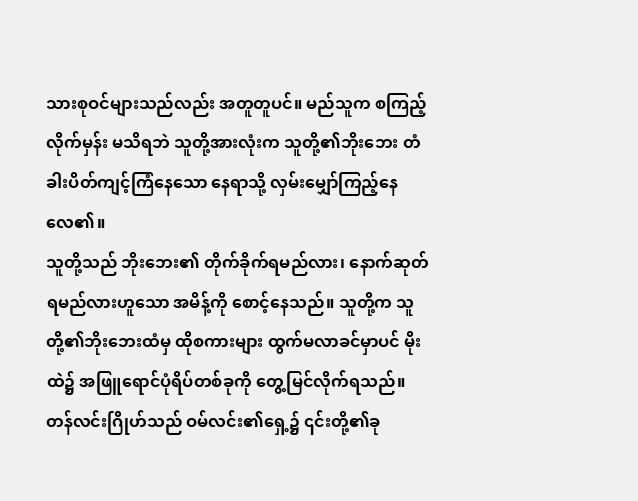သားစုဝင်များသည်လည်း အတူတူပင်။ မည်သူက စကြည့်လိုက်မှန်း မသိရဘဲ သူတို့အားလုံးက သူတို့၏ဘိုးဘေး တံခါးပိတ်ကျင့်ကြံနေသော နေရာသို့ လှမ်းမျှော်ကြည့်နေလေ၏။
သူတို့သည် ဘိုးဘေး၏ တိုက်ခိုက်ရမည်လား၊ နောက်ဆုတ်ရမည်လားဟူသော အမိန့်ကို စောင့်နေသည်။ သူတို့က သူတို့၏ဘိုးဘေးထံမှ ထိုစကားများ ထွက်မလာခင်မှာပင် မိုးထဲ၌ အဖြူရောင်ပုံရိပ်တစ်ခုကို တွေ့မြင်လိုက်ရသည်။
တန်လင်းဂြိုဟ်သည် ဝမ်လင်း၏ရှေ့၌ ၎င်းတို့၏ခု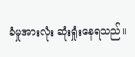ခံမှုအားလုံး ဆုံးရှုံးနေရသည်။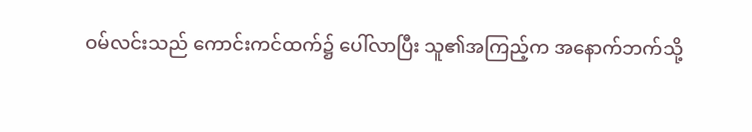ဝမ်လင်းသည် ကောင်းကင်ထက်၌ ပေါ်လာပြီး သူ၏အကြည့်က အနောက်ဘက်သို့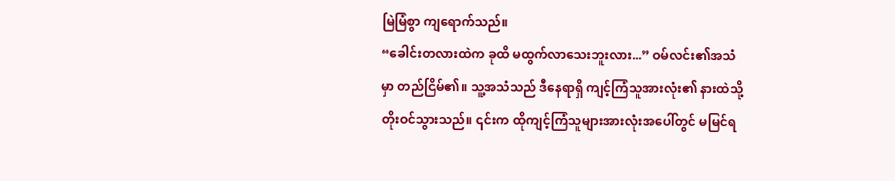မြဲမြံစွာ ကျရောက်သည်။
“ခေါင်းတလားထဲက ခုထိ မထွက်လာသေးဘူးလား...” ဝမ်လင်း၏အသံမှာ တည်ငြိမ်၏။ သူ့အသံသည် ဒီနေရာရှိ ကျင့်ကြံသူအားလုံး၏ နားထဲသို့ တိုးဝင်သွားသည်။ ၎င်းက ထိုကျင့်ကြံသူများအားလုံးအပေါ်တွင် မမြင်ရ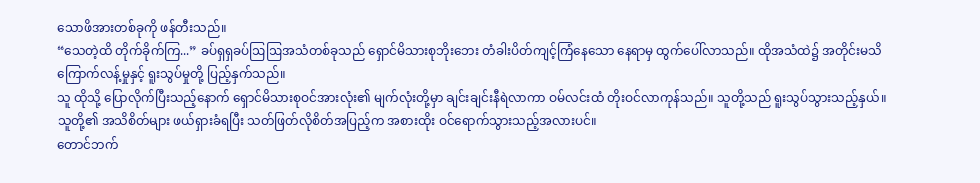သောဖိအားတစ်ခုကို ဖန်တီးသည်။
“သေတဲ့ထိ တိုက်ခိုက်ကြ...” ခပ်ရှရှခပ်ဩဩအသံတစ်ခုသည် ရှောင်မိသားစုဘိုးဘေး တံခါးပိတ်ကျင့်ကြံနေသော နေရာမှ ထွက်ပေါ်လာသည်။ ထိုအသံထဲ၌ အတိုင်းမသိ ကြောက်လန့်မှုနှင့် ရူးသွပ်မှုတို့ ပြည့်နှက်သည်။
သူ ထိုသို့ ပြောလိုက်ပြီးသည့်နောက် ရှောင်မိသားစုဝင်အားလုံး၏ မျက်လုံးတို့မှာ ချင်းချင်းနီရဲလာကာ ဝမ်လင်းထံ တိုးဝင်လာကုန်သည်။ သူတို့သည် ရူးသွပ်သွားသည့်နှယ်။ သူတို့၏ အသိစိတ်များ ဖယ်ရှားခံရပြီး သတ်ဖြတ်လိုစိတ်အပြည့်က အစားထိုး ဝင်ရောက်သွားသည့်အလားပင်။
တောင်ဘက်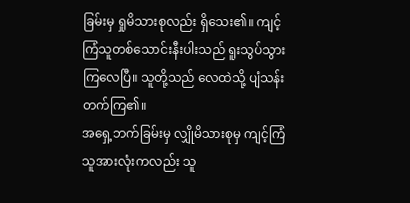ခြမ်းမှ ရှုမိသားစုလည်း ရှိသေး၏။ ကျင့်ကြံသူတစ်သောင်းနီးပါးသည် ရူးသွပ်သွားကြလေပြီ။ သူတို့သည် လေထဲသို့ ပျံသန်းတက်ကြ၏။
အရှေ့ဘက်ခြမ်းမှ လျှိုမိသားစုမှ ကျင့်ကြံသူအားလုံးကလည်း သူ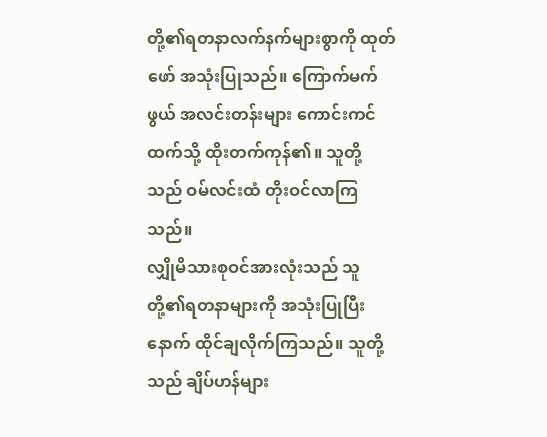တို့၏ရတနာလက်နက်များစွာကို ထုတ်ဖော် အသုံးပြုသည်။ ကြောက်မက်ဖွယ် အလင်းတန်းများ ကောင်းကင်ထက်သို့ ထိုးတက်ကုန်၏။ သူတို့သည် ဝမ်လင်းထံ တိုးဝင်လာကြသည်။
လျှိုမိသားစုဝင်အားလုံးသည် သူတို့၏ရတနာများကို အသုံးပြုပြီးနောက် ထိုင်ချလိုက်ကြသည်။ သူတို့သည် ချိပ်ဟန်များ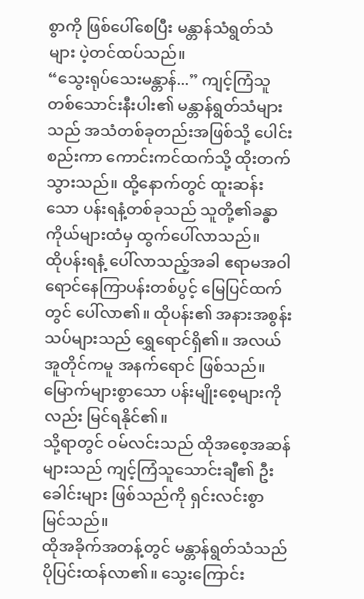စွာကို ဖြစ်ပေါ်စေပြီး မန္တာန်သံရွတ်သံများ ပဲ့တင်ထပ်သည်။
“သွေးရုပ်သေးမန္တာန်...” ကျင့်ကြံသူတစ်သောင်းနီးပါး၏ မန္တာန်ရွတ်သံများသည် အသံတစ်ခုတည်းအဖြစ်သို့ ပေါင်းစည်းကာ ကောင်းကင်ထက်သို့ ထိုးတက်သွားသည်။ ထို့နောက်တွင် ထူးဆန်းသော ပန်းရနံ့တစ်ခုသည် သူတို့၏ခန္ဓာကိုယ်များထံမှ ထွက်ပေါ်လာသည်။
ထိုပန်းရနံ့ ပေါ်လာသည့်အခါ ဧရာမအဝါရောင်နေကြာပန်းတစ်ပွင့် မြေပြင်ထက်တွင် ပေါ်လာ၏။ ထိုပန်း၏ အနားအစွန်းသပ်များသည် ရွှေရောင်ရှိ၏။ အလယ်အူတိုင်ကမူ အနက်ရောင် ဖြစ်သည်။ မြောက်များစွာသော ပန်းမျိုးစေ့များကိုလည်း မြင်ရနိုင်၏။
သို့ရာတွင် ဝမ်လင်းသည် ထိုအစေ့အဆန်များသည် ကျင့်ကြံသူသောင်းချီ၏ ဦးခေါင်းများ ဖြစ်သည်ကို ရှင်းလင်းစွာ မြင်သည်။
ထိုအခိုက်အတန့်တွင် မန္တာန်ရွတ်သံသည် ပိုပြင်းထန်လာ၏။ သွေးကြောင်း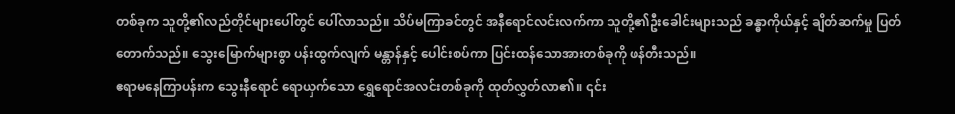တစ်ခုက သူတို့၏လည်တိုင်များပေါ်တွင် ပေါ်လာသည်။ သိပ်မကြာခင်တွင် အနီရောင်လင်းလက်ကာ သူတို့၏ဦးခေါင်းများသည် ခန္ဓာကိုယ်နှင့် ချိတ်ဆက်မှု ပြတ်တောက်သည်။ သွေးမြောက်များစွာ ပန်းထွက်လျက် မန္တာန်နှင့် ပေါင်းစပ်ကာ ပြင်းထန်သောအားတစ်ခုကို ဖန်တီးသည်။
ဧရာမနေကြာပန်းက သွေးနီရောင် ရောယှက်သော ရွှေရောင်အလင်းတစ်ခုကို ထုတ်လွှတ်လာ၏။ ၎င်း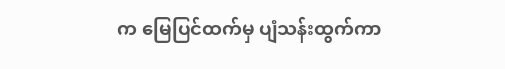က မြေပြင်ထက်မှ ပျံသန်းထွက်ကာ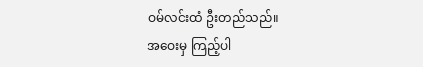ဝမ်လင်းထံ ဦးတည်သည်။
အဝေးမှ ကြည့်ပါ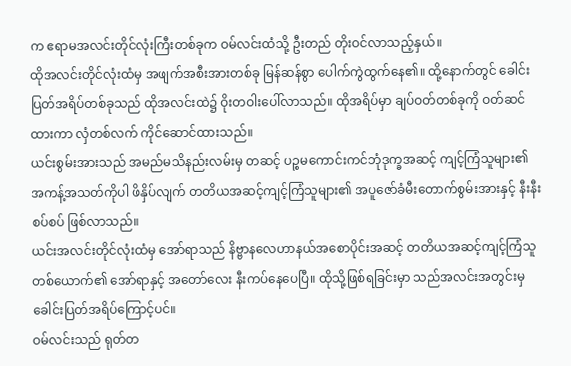က ဧရာမအလင်းတိုင်လုံးကြီးတစ်ခုက ဝမ်လင်းထံသို့ ဦးတည် တိုးဝင်လာသည့်နှယ်။
ထိုအလင်းတိုင်လုံးထံမှ အဖျက်အစီးအားတစ်ခု မြန်ဆန်စွာ ပေါက်ကွဲထွက်နေ၏။ ထို့နောက်တွင် ခေါင်းပြတ်အရိပ်တစ်ခုသည် ထိုအလင်းထဲ၌ ဝိုးတဝါးပေါ်လာသည်။ ထိုအရိပ်မှာ ချပ်ဝတ်တစ်ခုကို ဝတ်ဆင်ထားကာ လှံတစ်လက် ကိုင်ဆောင်ထားသည်။
ယင်းစွမ်းအားသည် အမည်မသိနည်းလမ်းမှ တဆင့် ပဉ္စမကောင်းကင်ဘုံဒုက္ခအဆင့် ကျင့်ကြံသူများ၏ အကန့်အသတ်ကိုပါ ဖိနှိပ်လျက် တတိယအဆင့်ကျင့်ကြံသူများ၏ အပူဇော်ခံမီးတောက်စွမ်းအားနှင့် နီးနီးစပ်စပ် ဖြစ်လာသည်။
ယင်းအလင်းတိုင်လုံးထံမှ အော်ရာသည် နိဗ္ဗာနလေဟာနယ်အစောပိုင်းအဆင့် တတိယအဆင့်ကျင့်ကြံသူတစ်ယောက်၏ အော်ရာနှင့် အတော်လေး နီးကပ်နေပေပြီ။ ထိုသို့ဖြစ်ရခြင်းမှာ သည်အလင်းအတွင်းမှ ခေါင်းပြတ်အရိပ်ကြောင့်ပင်။
ဝမ်လင်းသည် ရုတ်တ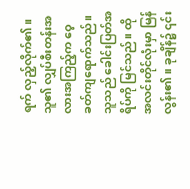ရက် လှည့်လိုက်၏။ သူ၏ လျှပ်စီးတန်းအလားအကြည့်က ဝေ့ခတ်ကျရောက်သည်။ သူသည် ခေါင်းပြတ်အရိပ်ကို မြင်သည်။ ထိုအလင်းတိုင်လုံးမှာ မြန်လွန်း၏။ ခုချိန်၌ ၎င်း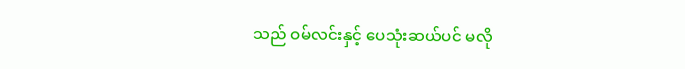သည် ဝမ်လင်းနှင့် ပေသုံးဆယ်ပင် မလို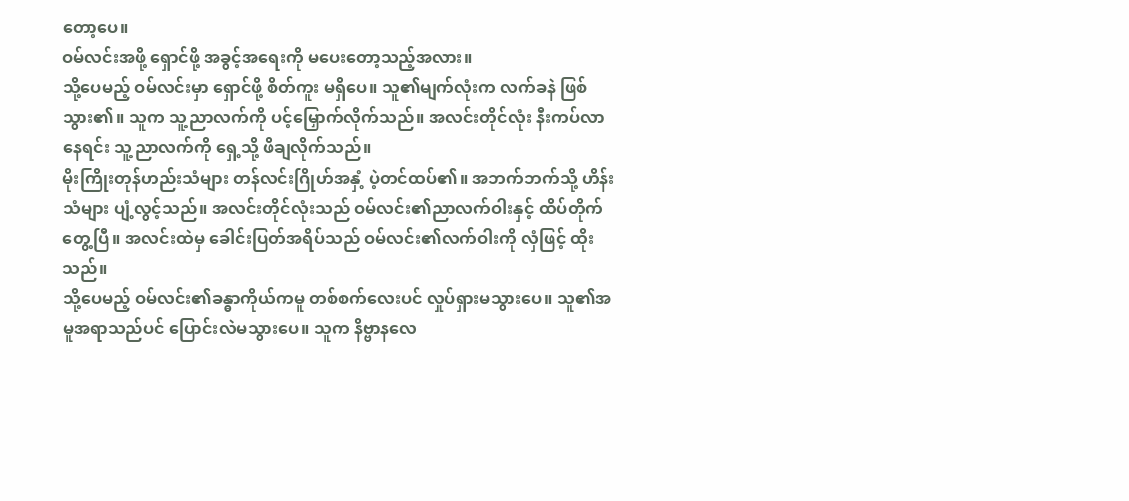တော့ပေ။
ဝမ်လင်းအဖို့ ရှောင်ဖို့ အခွင့်အရေးကို မပေးတော့သည့်အလား။
သို့ပေမည့် ဝမ်လင်းမှာ ရှောင်ဖို့ စိတ်ကူး မရှိပေ။ သူ၏မျက်လုံးက လက်ခနဲ ဖြစ်သွား၏။ သူက သူ့ညာလက်ကို ပင့်မြှောက်လိုက်သည်။ အလင်းတိုင်လုံး နီးကပ်လာနေရင်း သူ့ညာလက်ကို ရှေ့သို့ ဖိချလိုက်သည်။
မိုးကြိုးတုန်ဟည်းသံများ တန်လင်းဂြိုဟ်အနှံ့ ပဲ့တင်ထပ်၏။ အဘက်ဘက်သို့ ဟိန်းသံများ ပျံ့လွင့်သည်။ အလင်းတိုင်လုံးသည် ဝမ်လင်း၏ညာလက်ဝါးနှင့် ထိပ်တိုက်တွေ့ပြီ။ အလင်းထဲမှ ခေါင်းပြတ်အရိပ်သည် ဝမ်လင်း၏လက်ဝါးကို လှံဖြင့် ထိုးသည်။
သို့ပေမည့် ဝမ်လင်း၏ခန္ဓာကိုယ်ကမူ တစ်စက်လေးပင် လှုပ်ရှားမသွားပေ။ သူ၏အမူအရာသည်ပင် ပြောင်းလဲမသွားပေ။ သူက နိဗ္ဗာနလေ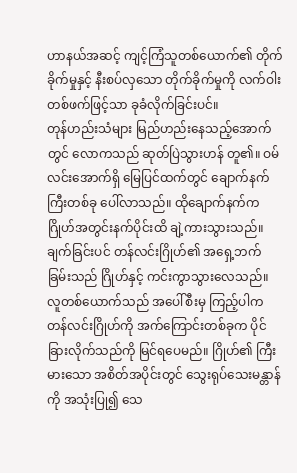ဟာနယ်အဆင့် ကျင့်ကြံသူတစ်ယောက်၏ တိုက်ခိုက်မှုနှင့် နီးစပ်လှသော တိုက်ခိုက်မှုကို လက်ဝါးတစ်ဖက်ဖြင့်သာ ခုခံလိုက်ခြင်းပင်။
တုန်ဟည်းသံများ မြည်ဟည်းနေသည့်အောက်တွင် လောကသည် ဆုတ်ပြဲသွားဟန် တူ၏။ ဝမ်လင်းအောက်ရှိ မြေပြင်ထက်တွင် ချောက်နက်ကြီးတစ်ခု ပေါ်လာသည်။ ထိုချောက်နက်က ဂြိုဟ်အတွင်းနက်ပိုင်းထိ ချဲ့ကားသွားသည်။ ချက်ခြင်းပင် တန်လင်းဂြိုဟ်၏ အရှေ့ဘက်ခြမ်းသည် ဂြိုဟ်နှင့် ကင်းကွာသွားလေသည်။
လူတစ်ယောက်သည် အပေါ်စီးမှ ကြည့်ပါက တန်လင်းဂြိုဟ်ကို အက်ကြောင်းတစ်ခုက ပိုင်ခြားလိုက်သည်ကို မြင်ရပေမည်။ ဂြိုဟ်၏ ကြီးမားသော အစိတ်အပိုင်းတွင် သွေးရုပ်သေးမန္တာန်ကို အသုံးပြု၍ သေ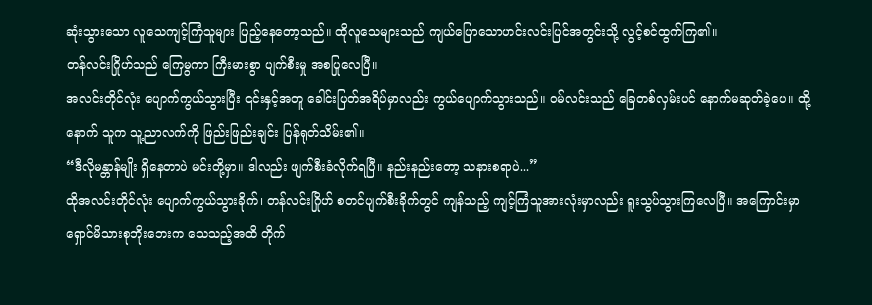ဆုံးသွားသော လူသေကျင့်ကြံသူများ ပြည့်နေတော့သည်။ ထိုလူသေများသည် ကျယ်ပြောသောဟင်းလင်းပြင်အတွင်းသို့ လွင့်စင်ထွက်ကြ၏။
တန်လင်းဂြိုဟ်သည် ကြေမွကာ ကြီးမားစွာ ပျက်စီးမှု အစပြုလေပြီ။
အလင်းတိုင်လုံး ပျောက်ကွယ်သွားပြီး ၎င်းနှင့်အတူ ခေါင်းပြတ်အရိပ်မှာလည်း ကွယ်ပျောက်သွားသည်။ ဝမ်လင်းသည် ခြေတစ်လှမ်းပင် နောက်မဆုတ်ခဲ့ပေ။ ထို့နောက် သူက သူ့ညာလက်ကို ဖြည်းဖြည်းချင်း ပြန်ရုတ်သိမ်း၏။
“ဒီလိုမန္တာန်မျိုး ရှိနေတာပဲ မင်းတို့မှာ။ ဒါလည်း ဖျက်စီးခံလိုက်ရပြီ။ နည်းနည်းတော့ သနားစရာပဲ...”
ထိုအလင်းတိုင်လုံး ပျောက်ကွယ်သွားခိုက်၊ တန်လင်းဂြိုဟ် စတင်ပျက်စီးခိုက်တွင် ကျန်သည့် ကျင့်ကြံသူအားလုံးမှာလည်း ရူးသွပ်သွားကြလေပြီ။ အကြောင်းမှာ ရှောင်မိသားစုဘိုးဘေးက သေသည့်အထိ တိုက်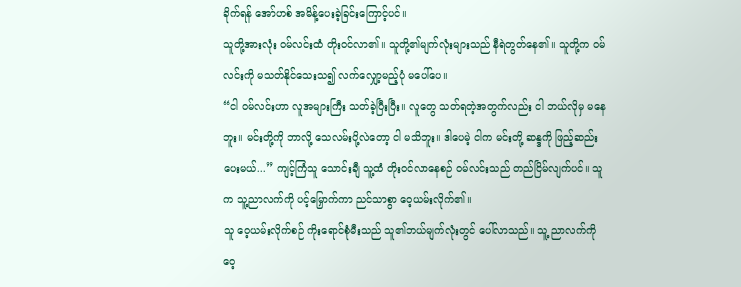ခိုက်ရန် အော်ဟစ် အမိန့်ပေးခဲ့ခြင်းကြောင့်ပင်။
သူတို့အားလုံး ဝမ်လင်းထံ တိုးဝင်လာ၏။ သူတို့၏မျက်လုံးများသည် နီရဲတွတ်နေ၏။ သူတို့က ဝမ်လင်းကို မသတ်နိုင်သေးသ၍ လက်လျှော့မည့်ပုံ မပေါ်ပေ။
“ငါ ဝမ်လင်းဟာ လူအများကြီး သတ်ခဲ့ပြီးပြီး။ လူတွေ သတ်ရတဲ့အတွက်လည်း ငါ ဘယ်လိုမှ မနေဘူး။ မင်းတို့ကို ဘာလို့ သေလမ်းပို့လဲတော့ ငါ မသိဘူး။ ဒါပေမဲ့ ငါက မင်းတို့ ဆန္ဒကို ဖြည့်ဆည်းပေးမယ်...” ကျင့်ကြံသူ သောင်းချီ သူ့ထံ တိုးဝင်လာနေစဉ် ဝမ်လင်းသည် တည်ငြိမ်လျက်ပင်။ သူက သူ့ညာလက်ကို ပင့်မြှောက်ကာ ညင်သာစွာ ဝေ့ယမ်းလိုက်၏။
သူ ဝေ့ယမ်းလိုက်စဉ် ကိုးရောင်စုံမီးသည် သူ၏ဘယ်မျက်လုံးတွင် ပေါ်လာသည်။ သူ့ ညာလက်ကို ဝေ့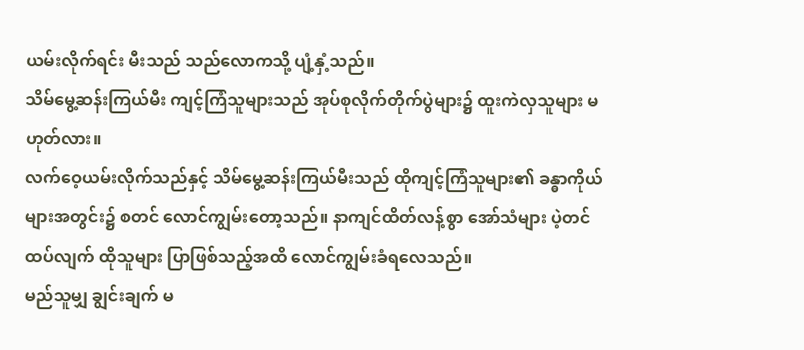ယမ်းလိုက်ရင်း မီးသည် သည်လောကသို့ ပျံ့နှံ့သည်။
သိမ်မွေ့ဆန်းကြယ်မီး ကျင့်ကြံသူများသည် အုပ်စုလိုက်တိုက်ပွဲများ၌ ထူးကဲလှသူများ မဟုတ်လား။
လက်ဝေ့ယမ်းလိုက်သည်နှင့် သိမ်မွေ့ဆန်းကြယ်မီးသည် ထိုကျင့်ကြံသူများ၏ ခန္ဓာကိုယ်များအတွင်း၌ စတင် လောင်ကျွမ်းတော့သည်။ နာကျင်ထိတ်လန့်စွာ အော်သံများ ပဲ့တင်ထပ်လျက် ထိုသူများ ပြာဖြစ်သည့်အထိ လောင်ကျွမ်းခံရလေသည်။
မည်သူမျှ ချွင်းချက် မ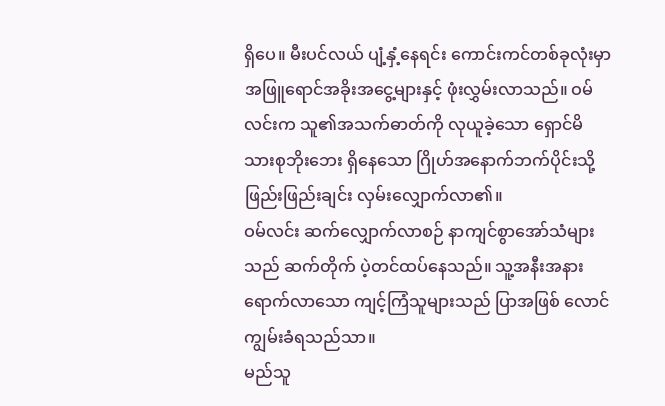ရှိပေ။ မီးပင်လယ် ပျံ့နှံ့နေရင်း ကောင်းကင်တစ်ခုလုံးမှာ အဖြူရောင်အခိုးအငွေ့များနှင့် ဖုံးလွှမ်းလာသည်။ ဝမ်လင်းက သူ၏အသက်ဓာတ်ကို လုယူခဲ့သော ရှောင်မိသားစုဘိုးဘေး ရှိနေသော ဂြိုဟ်အနောက်ဘက်ပိုင်းသို့ ဖြည်းဖြည်းချင်း လှမ်းလျှောက်လာ၏။
ဝမ်လင်း ဆက်လျှောက်လာစဉ် နာကျင်စွာအော်သံများသည် ဆက်တိုက် ပဲ့တင်ထပ်နေသည်။ သူ့အနီးအနား ရောက်လာသော ကျင့်ကြံသူများသည် ပြာအဖြစ် လောင်ကျွမ်းခံရသည်သာ။
မည်သူ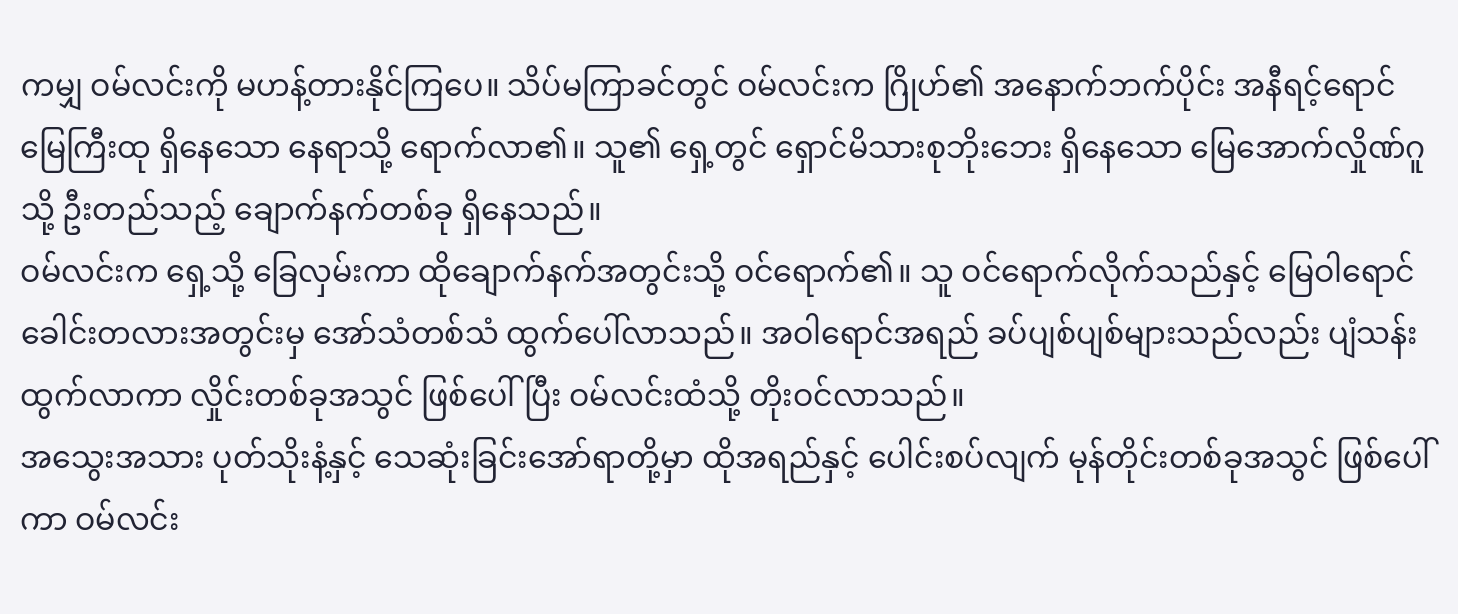ကမျှ ဝမ်လင်းကို မဟန့်တားနိုင်ကြပေ။ သိပ်မကြာခင်တွင် ဝမ်လင်းက ဂြိုဟ်၏ အနောက်ဘက်ပိုင်း အနီရင့်ရောင်မြေကြီးထု ရှိနေသော နေရာသို့ ရောက်လာ၏။ သူ၏ ရှေ့တွင် ရှောင်မိသားစုဘိုးဘေး ရှိနေသော မြေအောက်လှိုဏ်ဂူသို့ ဦးတည်သည့် ချောက်နက်တစ်ခု ရှိနေသည်။
ဝမ်လင်းက ရှေ့သို့ ခြေလှမ်းကာ ထိုချောက်နက်အတွင်းသို့ ဝင်ရောက်၏။ သူ ဝင်ရောက်လိုက်သည်နှင့် မြေဝါရောင်ခေါင်းတလားအတွင်းမှ အော်သံတစ်သံ ထွက်ပေါ်လာသည်။ အဝါရောင်အရည် ခပ်ပျစ်ပျစ်များသည်လည်း ပျံသန်းထွက်လာကာ လှိုင်းတစ်ခုအသွင် ဖြစ်ပေါ်ပြီး ဝမ်လင်းထံသို့ တိုးဝင်လာသည်။
အသွေးအသား ပုတ်သိုးနံ့နှင့် သေဆုံးခြင်းအော်ရာတို့မှာ ထိုအရည်နှင့် ပေါင်းစပ်လျက် မုန်တိုင်းတစ်ခုအသွင် ဖြစ်ပေါ်ကာ ဝမ်လင်း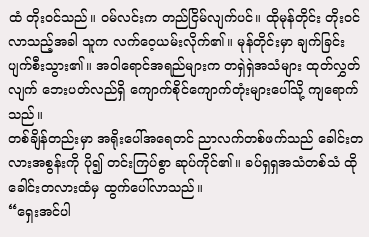ထံ တိုးဝင်သည်။ ဝမ်လင်းက တည်ငြိမ်လျက်ပင်။ ထိုမုန်တိုင်း တိုးဝင်လာသည့်အခါ သူက လက်ဝေ့ယမ်းလိုက်၏။ မုန်တိုင်းမှာ ချက်ခြင်း ပျက်စီးသွား၏။ အဝါရောင်အရည်များက တရှဲရှဲအသံများ ထုတ်လွှတ်လျက် ဘေးပတ်လည်ရှိ ကျောက်စိုင်ကျောက်တုံးများပေါ်သို့ ကျရောက်သည်။
တစ်ချိန်တည်းမှာ အရိုးပေါ်အရေတင် ညာလက်တစ်ဖက်သည် ခေါင်းတလားအစွန်းကို ပို၍ တင်းကြပ်စွာ ဆုပ်ကိုင်၏။ ခပ်ရှရှအသံတစ်သံ ထိုခေါင်းတလားထံမှ ထွက်ပေါ်လာသည်။
“ရှေးအင်ပါ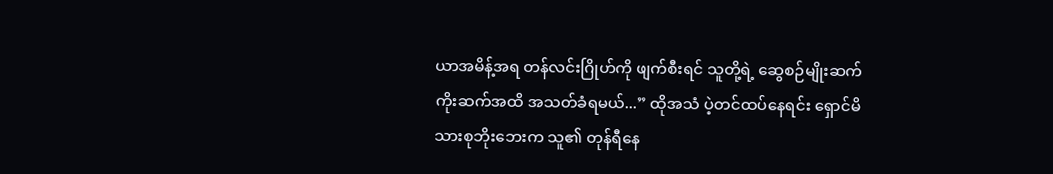ယာအမိန့်အရ တန်လင်းဂြိုဟ်ကို ဖျက်စီးရင် သူတို့ရဲ့ ဆွေစဉ်မျိုးဆက်ကိုးဆက်အထိ အသတ်ခံရမယ်...” ထိုအသံ ပဲ့တင်ထပ်နေရင်း ရှောင်မိသားစုဘိုးဘေးက သူ၏ တုန်ရီနေ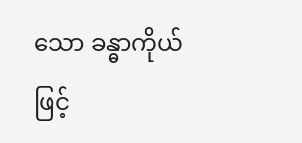သော ခန္ဓာကိုယ်ဖြင့်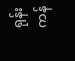ရုန်းကန်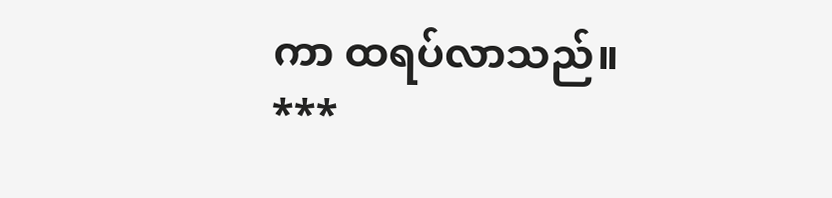ကာ ထရပ်လာသည်။
***